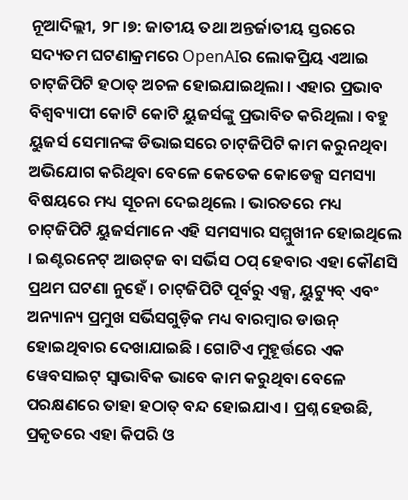ନୂଆଦିଲ୍ଲୀ, ୨୮।୭: ଜାତୀୟ ତଥା ଅନ୍ତର୍ଜାତୀୟ ସ୍ତରରେ ସଦ୍ୟତମ ଘଟଣାକ୍ରମରେ OpenAIର ଲୋକପ୍ରିୟ ଏଆଇ ଚାଟ୍‌ଜିପିଟି ହଠାତ୍ ଅଚଳ ହୋଇଯାଇଥିଲା । ଏହାର ପ୍ରଭାବ ବିଶ୍ୱବ୍ୟାପୀ କୋଟି କୋଟି ୟୁଜର୍ସଙ୍କୁ ପ୍ରଭାବିତ କରିଥିଲା । ବହୁ ୟୁଜର୍ସ ସେମାନଙ୍କ ଡିଭାଇସରେ ଚାଟ୍‌ଜିପିଟି କାମ କରୁନଥିବା ଅଭିଯୋଗ କରିଥିବା ବେଳେ କେତେକ କୋଡେକ୍ସ ସମସ୍ୟା ବିଷୟରେ ମଧ୍ୟ ସୂଚନା ଦେଇଥିଲେ । ଭାରତରେ ମଧ୍ୟ ଚାଟ୍‌ଜିପିଟି ୟୁଜର୍ସମାନେ ଏହି ସମସ୍ୟାର ସମ୍ମୁଖୀନ ହୋଇଥିଲେ । ଇଣ୍ଟରନେଟ୍ ଆଉଟ୍‌ଜ ବା ସର୍ଭିସ ଠପ୍ ହେବାର ଏହା କୌଣସି ପ୍ରଥମ ଘଟଣା ନୁହେଁ । ଚାଟ୍‌ଜିପିଟି ପୂର୍ବରୁ ଏକ୍ସ, ୟୁଟ୍ୟୁବ୍ ଏବଂ ଅନ୍ୟାନ୍ୟ ପ୍ରମୁଖ ସର୍ଭିସଗୁଡ଼ିକ ମଧ୍ୟ ବାରମ୍ବାର ଡାଉନ୍ ହୋଇଥିବାର ଦେଖାଯାଇଛି । ଗୋଟିଏ ମୁହୂର୍ତ୍ତରେ ଏକ ୱେବସାଇଟ୍ ସ୍ୱାଭାବିକ ଭାବେ କାମ କରୁଥିବା ବେଳେ ପରକ୍ଷଣରେ ତାହା ହଠାତ୍ ବନ୍ଦ ହୋଇଯାଏ । ପ୍ରଶ୍ନ ହେଉଛି, ପ୍ରକୃତରେ ଏହା କିପରି ଓ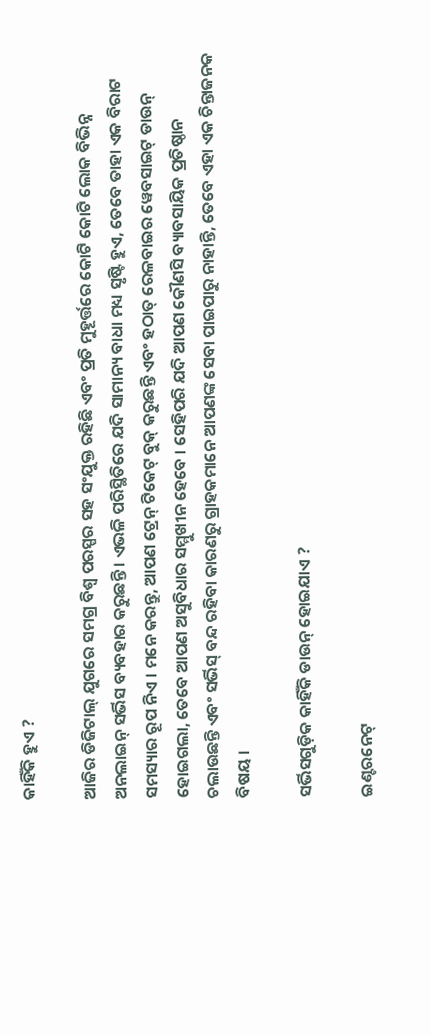କାହିଁକି ହୁଏ ?

ଆଜିର ଡିଜିଟାଲ୍ ଯୁଗରେ ସମଗ୍ର ବିଶ୍ୱ ପରସ୍ପର ସହ ସଂଯୁକ୍ତ ରହିଛି ଏବଂ ପ୍ରତି ମୁହୂର୍ତ୍ତରେ କୋଟି କୋଟି ଲୋକ ବିଭିନ୍ନ ଅନଲାଇନ୍ ସର୍ଭିସ ବ୍ୟବହାର କରୁଛନ୍ତି । ଏଭଳି ପରିସ୍ଥିତିରେ ଯଦି ସାମାନ୍ୟ ବାଧା ମଧ୍ୟ ସୃଷ୍ଟି ହୁଏ, ତେବେ ତାହା ଏକ ବିରାଟ ସମସ୍ୟାର ରୂପ ନିଏ । ମନେ କରନ୍ତୁ, ଆପଣ ଟ୍ରେନ୍ ଟିକେଟ୍ ବୁକ୍ କରୁଛନ୍ତି ଏବଂ ହଠାତ୍ ରେଳବାଇର ୱେବସାଇଟ୍ ଡାଉନ୍ ହୋଇଗଲା, ତେବେ ଆପଣ ଅସୁବିଧାର ସମ୍ମୁଖୀନ ହେବେ । ସେହିପରି ଯଦି ଆପଣ କୌଣସି ବ୍ୟାବସାୟିକ ପ୍ରତିଷ୍ଠାନ ଚଲାଉଛନ୍ତି ଏବଂ ସର୍ଭିସ୍ ବନ୍ଦ ରହିବା କାରଣରୁ ଗ୍ରାହକମାନେ ଆପଣଙ୍କ ସେବା ପାଇପାରୁ ନାହାନ୍ତି, ତେବେ ଏହା ଏକ ଚିନ୍ତାଜନକ ବିଷୟ ।

ସର୍ଭିସଗୁଡ଼ିକ କାହିଁକି ଡାଉନ୍ ହୋଇଯାଏ ?

ଇଣ୍ଟରନେଟ୍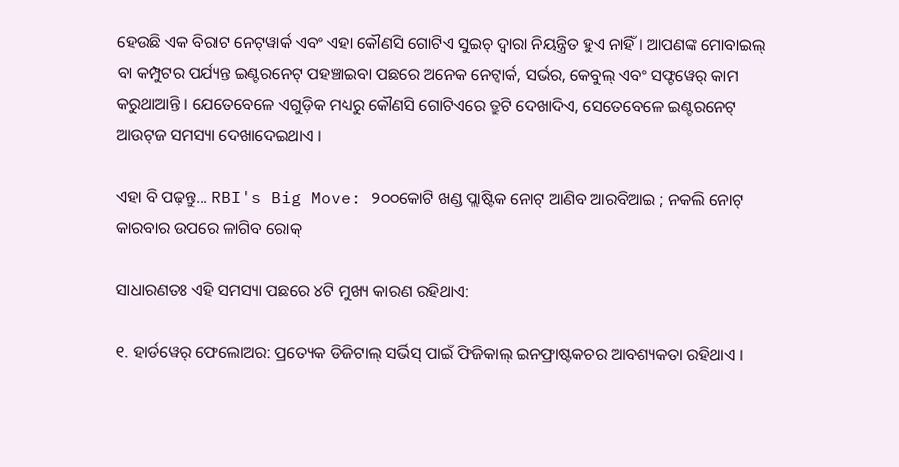ହେଉଛି ଏକ ବିରାଟ ନେଟ୍‌ୱାର୍କ ଏବଂ ଏହା କୌଣସି ଗୋଟିଏ ସୁଇଚ୍ ଦ୍ୱାରା ନିୟନ୍ତ୍ରିତ ହୁଏ ନାହିଁ । ଆପଣଙ୍କ ମୋବାଇଲ୍ ବା କମ୍ପୁଟର ପର୍ଯ୍ୟନ୍ତ ଇଣ୍ଟରନେଟ୍ ପହଞ୍ଚାଇବା ପଛରେ ଅନେକ ନେଟ୍ୱାର୍କ, ସର୍ଭର, କେବୁଲ୍ ଏବଂ ସଫ୍ଟୱେର୍ କାମ କରୁଥାଆନ୍ତି । ଯେତେବେଳେ ଏଗୁଡ଼ିକ ମଧ୍ୟରୁ କୌଣସି ଗୋଟିଏରେ ତ୍ରୁଟି ଦେଖାଦିଏ, ସେତେବେଳେ ଇଣ୍ଟରନେଟ୍ ଆଉଟ୍‌ଜ ସମସ୍ୟା ଦେଖାଦେଇଥାଏ ।

ଏହା ବି ପଢ଼ନ୍ତୁ... RBI's Big Move: ୨୦୦କୋଟି ଖଣ୍ଡ ପ୍ଲାଷ୍ଟିକ ନୋଟ୍ ଆଣିବ ଆରବିଆଇ ; ନକଲି ନୋଟ୍ କାରବାର ଉପରେ ଳାଗିବ ରୋକ୍

ସାଧାରଣତଃ ଏହି ସମସ୍ୟା ପଛରେ ୪ଟି ମୁଖ୍ୟ କାରଣ ରହିଥାଏ:

୧. ହାର୍ଡୱେର୍ ଫେଲୋଅର: ପ୍ରତ୍ୟେକ ଡିଜିଟାଲ୍ ସର୍ଭିସ୍ ପାଇଁ ଫିଜିକାଲ୍ ଇନଫ୍ରାଷ୍ଟକଚର ଆବଶ୍ୟକତା ରହିଥାଏ ।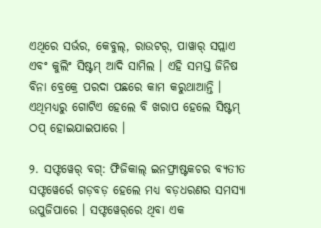ଏଥିରେ ସର୍ଭର, କେବୁଲ୍, ରାଉଟର୍, ପାୱାର୍ ସପ୍ଲାଏ ଏବଂ କୁଲିଂ ସିଷ୍ଟମ୍ ଆଦି ସାମିଲ । ଏହି ସମସ୍ତ ଜିନିଷ ବିନା ବ୍ରେକ୍ରେ ପରଦା ପଛରେ କାମ କରୁଥାଆନ୍ତି । ଏଥିମଧ୍ୟରୁ ଗୋଟିଏ ହେଲେ ବି ଖରାପ ହେଲେ ସିଷ୍ଟମ୍ ଠପ୍ ହୋଇଯାଇପାରେ ।

୨. ସଫ୍ଟୱେର୍ ବଗ୍: ଫିଜିକାଲ୍ ଇନଫ୍ରାଷ୍ଟକଚର ବ୍ୟତୀତ ସଫ୍ଟୱେର୍ରେ ଗଡ଼ବଡ଼ ହେଲେ ମଧ୍ୟ ବଡ଼ଧରଣର ସମସ୍ୟା ଉପୁଜିପାରେ । ସଫ୍ଟୱେର୍‌ରେ ଥିବା ଏକ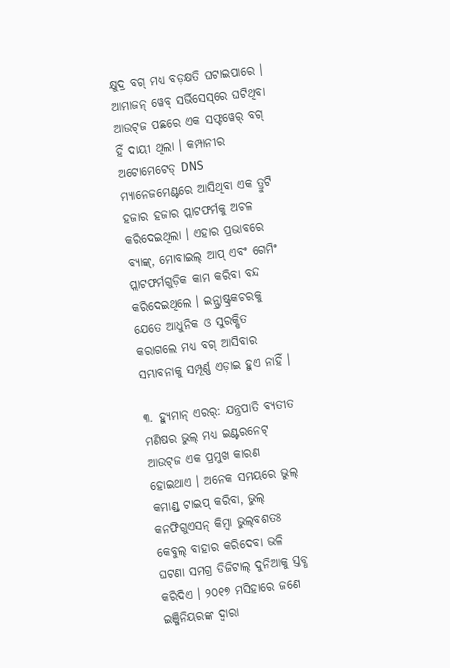କ୍ଷୁଦ୍ର ବଗ୍ ମଧ୍ୟ ବଡ଼କ୍ଷତି ଘଟାଇପାରେ । ଆମାଜନ୍ ୱେବ୍ ସର୍ଭିସେସ୍‌ରେ ଘଟିଥିବା ଆଉଟ୍‌ଜ ପଛରେ ଏକ ସଫ୍ଟୱେର୍ ବଗ୍ ହିଁ ଦାୟୀ ଥିଲା । କମ୍ପାନୀର ଅଟୋମେଟେଡ୍ DNS ମ୍ୟାନେଜମେଣ୍ଟରେ ଆସିଥିବା ଏକ ତ୍ରୁଟି ହଜାର ହଜାର ପ୍ଲାଟଫର୍ମକୁ ଅଚଳ କରିଦେଇଥିଲା । ଏହାର ପ୍ରଭାବରେ ବ୍ୟାଙ୍କ୍, ମୋବାଇଲ୍ ଆପ୍ ଏବଂ ଗେମିଂ ପ୍ଲାଟଫର୍ମଗୁଡ଼ିକ କାମ କରିବା ବନ୍ଦ କରିଦେଇଥିଲେ । ଇନ୍ଫ୍ରାଷ୍ଟ୍ରକଚରକୁ ଯେତେ ଆଧୁନିକ ଓ ସୁରକ୍ଷିତ କରାଗଲେ ମଧ୍ୟ ବଗ୍ ଆସିବାର ସମ୍ଭାବନାକୁ ସମ୍ପୂର୍ଣ୍ଣ ଏଡ଼ାଇ ହୁଏ ନାହିଁ ।

୩. ହ୍ୟୁମାନ୍ ଏରର୍: ଯନ୍ତ୍ରପାତି ବ୍ୟତୀତ ମଣିଷର ଭୁଲ୍ ମଧ୍ୟ ଇଣ୍ଟରନେଟ୍ ଆଉଟ୍‌ଜ ଏକ ପ୍ରମୁଖ କାରଣ ହୋଇଥାଏ । ଅନେକ ସମୟରେ ଭୁଲ୍ କମାଣ୍ଡ୍ ଟାଇପ୍ କରିବା, ଭୁଲ୍ କନଫିଗୁଏସନ୍ କିମ୍ବା ଭୁଲ୍‌ବଶତଃ କେବୁଲ୍ ବାହାର କରିଦେବା ଭଳି ଘଟଣା ସମଗ୍ର ଡିଜିଟାଲ୍ ଦୁନିଆକୁ ସ୍ତବ୍ଧ କରିଦିଏ । ୨୦୧୭ ମସିହାରେ ଜଣେ ଇଞ୍ଜିନିୟରଙ୍କ ଦ୍ୱାରା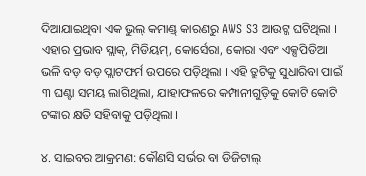ଦିଆଯାଇଥିବା ଏକ ଭୁଲ୍ କମାଣ୍ଡ୍ କାରଣରୁ AWS S3 ଆଉଟ୍ଜ ଘଟିଥିଲା । ଏହାର ପ୍ରଭାବ ସ୍ଲାକ୍, ମିଡିୟମ୍, କୋର୍ସେରା, କୋରା ଏବଂ ଏକ୍ସପିଡିଆ ଭଳି ବଡ଼ ବଡ଼ ପ୍ଲାଟଫର୍ମ ଉପରେ ପଡ଼ିଥିଲା । ଏହି ତ୍ରୁଟିକୁ ସୁଧାରିବା ପାଇଁ ୩ ଘଣ୍ଟା ସମୟ ଲାଗିଥିଲା, ଯାହାଫଳରେ କମ୍ପାନୀଗୁଡ଼ିକୁ କୋଟି କୋଟି ଟଙ୍କାର କ୍ଷତି ସହିବାକୁ ପଡ଼ିଥିଲା ।

୪. ସାଇବର ଆକ୍ରମଣ: କୌଣସି ସର୍ଭର ବା ଡିଜିଟାଲ୍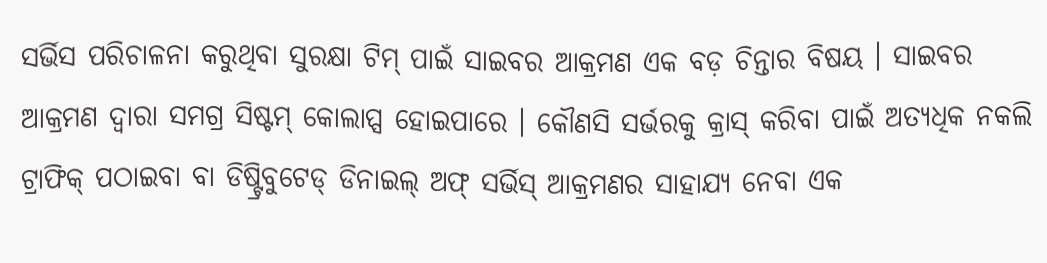ସର୍ଭିସ ପରିଚାଳନା କରୁଥିବା ସୁରକ୍ଷା ଟିମ୍ ପାଇଁ ସାଇବର ଆକ୍ରମଣ ଏକ ବଡ଼ ଚିନ୍ତାର ବିଷୟ । ସାଇବର ଆକ୍ରମଣ ଦ୍ୱାରା ସମଗ୍ର ସିଷ୍ଟମ୍ କୋଲାପ୍ସ ହୋଇପାରେ । କୌଣସି ସର୍ଭରକୁ କ୍ରାସ୍ କରିବା ପାଇଁ ଅତ୍ୟଧିକ ନକଲି ଟ୍ରାଫିକ୍ ପଠାଇବା ବା ଡିଷ୍ଟ୍ରିବୁଟେଡ୍ ଡିନାଇଲ୍ ଅଫ୍ ସର୍ଭିସ୍ ଆକ୍ରମଣର ସାହାଯ୍ୟ ନେବା ଏକ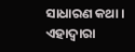ସାଧାରଣ କଥା । ଏହାଦ୍ୱାରା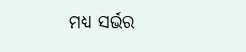ମଧ୍ୟ ସର୍ଭର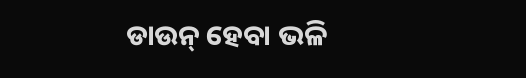ଡାଉନ୍ ହେବା ଭଳି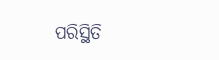ପରିସ୍ଥିତି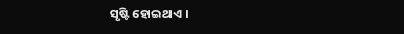ସୃଷ୍ଟି ହୋଇଥାଏ ।